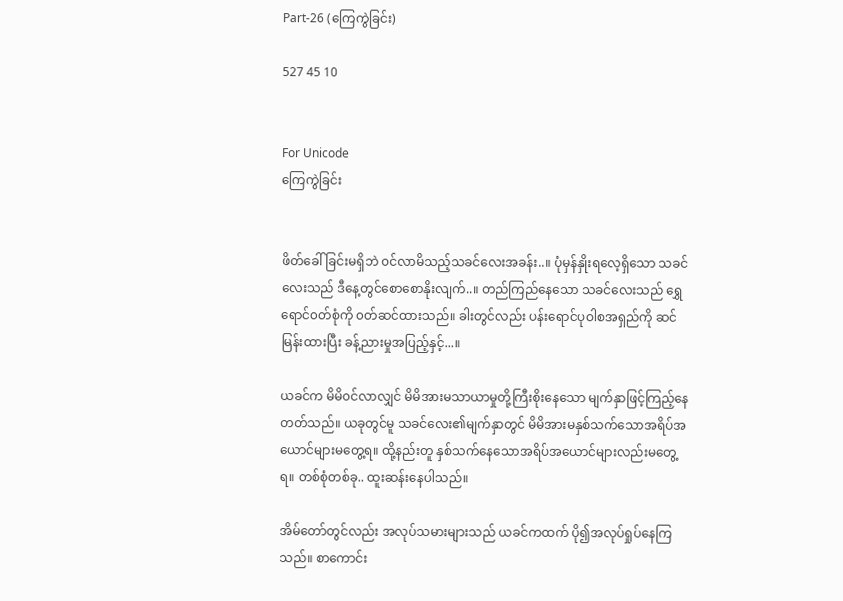Part-26 (ကြေကွဲခြင်း)

527 45 10


For Unicode
ကြေကွဲခြင်း


ဖိတ်ခေါ်ခြင်းမရှိဘဲ ၀င်လာမိသည့်သခင်လေးအခန်း..။ ပုံမှန်နှိုးရလေ့ရှိ‌သော သခင်လေးသည် ဒီနေ့တွင်စောစောနိုးလျက်..။ တည်ကြည်နေသော သခင်လေးသည် ရွှေရောင်၀တ်စုံကို ၀တ်ဆင်ထားသည်။ ခါးတွင်လည်း ပန်းရောင်ပုဝါစအရှည်ကို ဆင်မြန်းထားပြီး ခန့်ညားမှုအပြည့်နှင့်...။

ယခင်က မိမိ၀င်လာလျှင် မိမိအားမသာယာမှုတို့ကြီးစိုးနေသော မျက်နှာဖြင့်ကြည့်နေတတ်သည်။ ယခုတွင်မူ သခင်လေး၏မျက်နှာတွင် မိမိအားမနှစ်သက်သောအရိပ်အယောင်များမတွေ့ရ။ ထို့နည်းတူ နှစ်သက်နေသောအရိပ်အယောင်များလည်းမတွေ့ရ။ တစ်စုံတစ်ခု.. ထူးဆန်းနေပါသည်။

အိမ်တော်တွင်လည်း အလုပ်သမားများသည် ယခင်ကထက် ပို၍အလုပ်ရှုပ်နေကြသည်။ စာကောင်း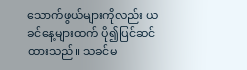သောက်ဖွယ်များကိုလည်း ယခင်နေ့များထက် ပို၍ပြင်ဆင်ထားသည်။ သခင်မ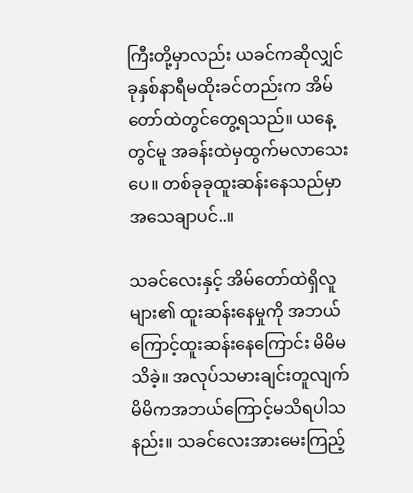ကြီးတို့မှာလည်း ယခင်ကဆိုလျှင် ခုနှစ်နာရီမထိုးခင်တည်းက အိမ်တော်ထဲတွင်တွေ့ရသည်။ ယနေ့တွင်မူ အခန်းထဲမှထွက်မလာသေးပေ။ တစ်ခုခုထူးဆန်းနေသည်မှာ အသေချာပင်..။

သခင်လေးနှင့် အိမ်တော်ထဲရှိလူများ၏ ထူးဆန်းနေမှုကို အဘယ်ကြောင့်ထူးဆန်းနေ‌ကြောင်း မိမိမသိခဲ့။ အလုပ်သမားချင်းတူလျက် မိမိကအဘယ်ကြောင့်မသိရပါသနည်း။ သခင်လေးအားမေးကြည့်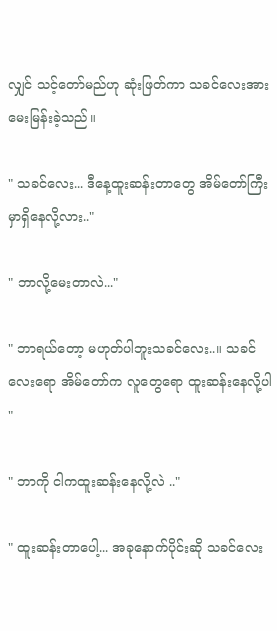လျှင် သင့်တော်မည်ဟု ဆုံးဖြတ်ကာ သခင်လေးအား မေးမြန်းခဲ့သည်။

" သခင်လေး... ဒီနေ့ထူးဆန်းတာတွေ အိမ်တော်ကြီးမှာရှိနေလို့လား.."

" ဘာလို့မေးတာလဲ..."

" ဘာရယ်တော့ မဟုတ်ပါဘူးသခင်လေး..။ သခင်လေးရော အိမ်တော်က လူတွေရော ထူးဆန်းနေလို့ပါ "

" ဘာကို ငါကထူးဆန်းနေလို့လဲ .."

" ထူးဆန်းတာပေါ့... အခုနောက်ပိုင်းဆို သခင်လေး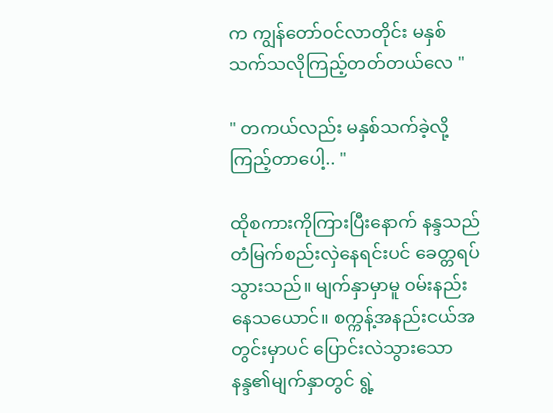က ကျွန်တော်၀င်လာတိုင်း မနှစ်သက်သလိုကြည့်တတ်တယ်လေ "

" တကယ်လည်း မနှစ်သက်ခဲ့လို့ကြည့်တာပေါ့.. "

ထိုစကားကိုကြားပြီးနောက် နန္ဒသည် တံမြက်စည်းလှဲနေရင်းပင် ခေတ္တရပ်သွားသည်။ မျက်နှာမှာမူ ၀မ်းနည်းနေသယောင်။ စက္ကန့်အနည်းငယ်အတွင်းမှာပင် ပြောင်းလဲသွားသော နန္ဒ၏မျက်နှာတွင် ရွဲ့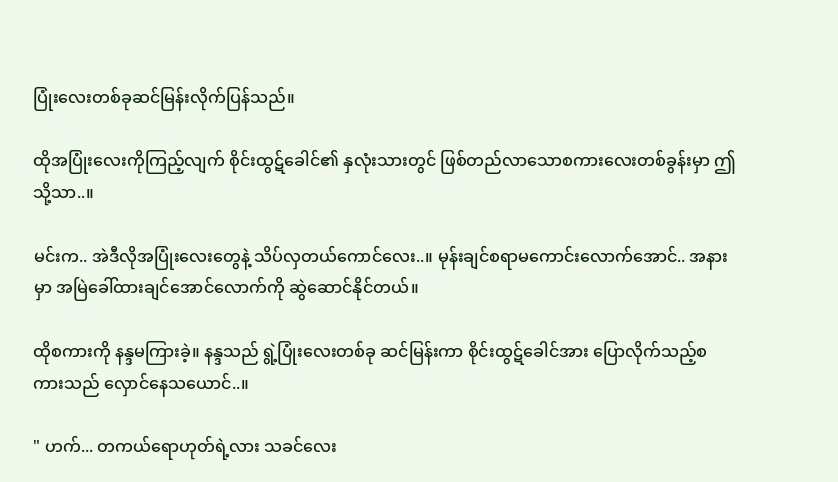ပြုံးလေးတစ်ခုဆင်မြန်းလိုက်ပြန်သည်။

ထိုအပြုံးလေးကိုကြည့်လျက် စိုင်းထွဋ်ခေါင်၏ နှလုံးသားတွင် ဖြစ်တည်လာသောစကားလေးတစ်ခွန်းမှာ ဤသို့သာ..။

မင်းက.. အဲဒီလိုအပြုံးလေးတွေနဲ့ သိပ်လှတယ်ကောင်လေး..။ မုန်းချင်စရာမကောင်းလောက်အောင်.. အနားမှာ အမြဲခေါ်ထားချင်အောင်လောက်ကို ဆွဲဆောင်နိုင်တယ်။

ထိုစကားကို နန္ဒမကြားခဲ့။ နန္ဒသည် ရွဲ့ပြုံးလေးတစ်ခု ဆင်မြန်းကာ စိုင်းထွဋ်ခေါင်အား ပြောလိုက်သည့်စကားသည် လှောင်နေသယောင်..။

" ဟက်... တကယ်ရောဟုတ်ရဲ့လား သခင်လေး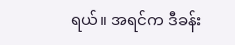ရယ်။ အရင်က ဒီခန်း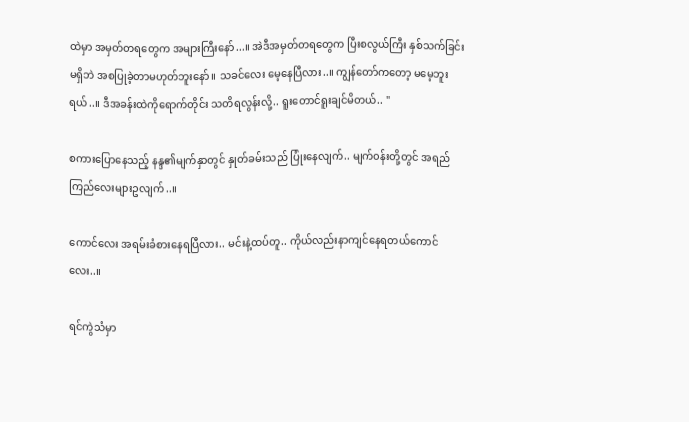ထဲမှာ အမှတ်တရတွေက အများကြီးနော်...။ အဲဒီအမှတ်တရတွေက ပြီးစလွယ်ကြီး နှစ်သက်ခြင်းမရှိဘဲ အစပြုခဲ့တာမဟုတ်ဘူးနော်။ သခင်လေး မေ့နေပြီလား..။ ကျွန်တော်ကတော့ မမေ့ဘူးရယ်..။ ဒီအခန်းထဲကိုရောက်တိုင်း သတိရလွန်းလို့.. ရူးတောင်ရူးချင်မိတယ်.. "

စကားပြောနေသည့် နန္ဒ၏မျက်နှာတွင် နှုတ်ခမ်းသည် ပြုံးနေလျက်.. မျက်၀န်းတို့တွင် အရည်ကြည်လေးများဥလျက်..။

ကောင်လေး အရမ်းခံစားနေရပြီလား.. မင်းနဲ့ထပ်တူ.. ကိုယ်လည်းနာကျင်နေရ‌တယ်ကောင်လေး..။

ရင်ကွဲသံမှာ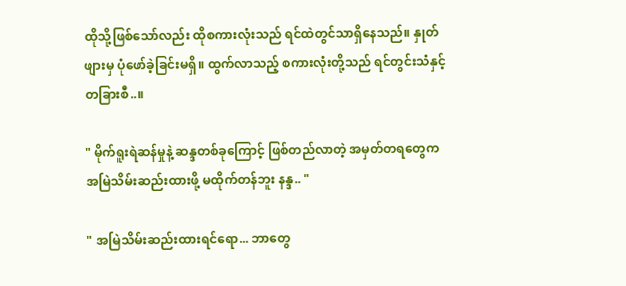ထိုသို့ဖြစ်သော်လည်း ထိုစကားလုံးသည် ရင်ထဲတွင်သာရှိနေသည်။ နှုတ်ဖျားမှ ပုံဖော်ခဲ့ခြင်းမရှိ။ ထွက်လာသည့် စကားလုံးတို့သည် ရင်တွင်းသံနှင့်တခြားစီ..။

" မိုက်ရူးရဲဆန်မှုနဲ့ ဆန္ဒတစ်ခုကြောင့် ဖြစ်တည်လာတဲ့ အမှတ်တရတွေက အမြဲသိမ်းဆည်းထားဖို့ မထိုက်တန်ဘူး နန္ဒ.. "

" အမြဲသိမ်းဆည်းထားရင်ရော... ဘာတွေ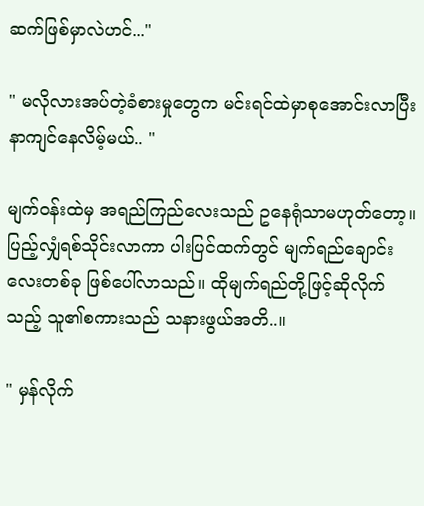ဆက်ဖြစ်မှာလဲဟင်..."

" မလိုလားအပ်တဲ့ခံစားမှုတွေက မင်းရင်ထဲမှာစုအောင်းလာပြီး နာကျင်နေလိမ့်မယ်.. "

မျက်၀န်းထဲမှ အရည်ကြည်လေးသည် ဥနေရုံသာမဟုတ်တော့။ ပြည့်လျှံရစ်သိုင်းလာကာ ပါးပြင်ထက်တွင် မျက်ရည်ချောင်းလေးတစ်ခု ဖြစ်ပေါ်လာသည်။ ထိုမျက်ရည်တို့ဖြင့်ဆိုလိုက်သည့် သူ၏စကားသည် သနားဖွယ်အတိ..။

" မှန်လိုက်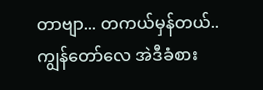တာဗျာ... တကယ်မှန်တယ်.. ကျွန်တော်လေ အဲဒီခံစား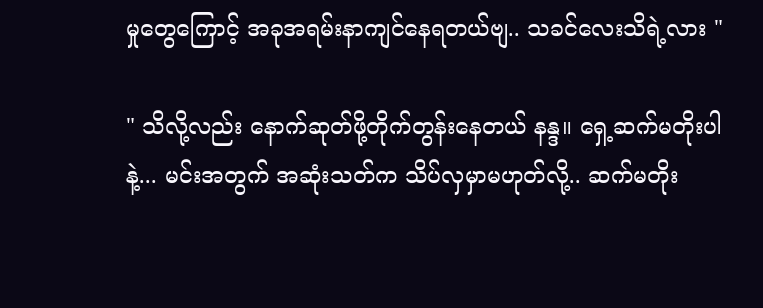မှုတွေကြောင့် အခုအရမ်းနာကျင်နေရတယ်ဗျ.. သခင်လေးသိရဲ့လား "

" သိလို့လည်း နောက်ဆုတ်ဖို့တိုက်တွန်းနေတယ် နန္ဒ။ ရှေ့ဆက်မတိုးပါနဲ့... မင်းအတွက် အဆုံးသတ်က သိပ်လှမှာမဟုတ်လို့.. ဆက်မတိုး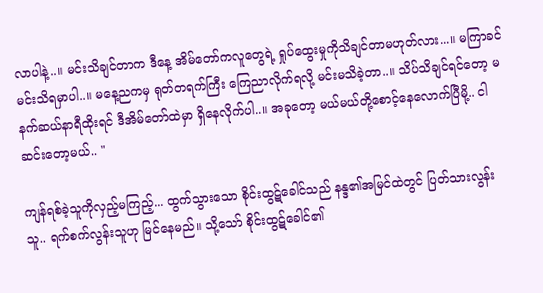လာပါနဲ့..။ မင်းသိချင်တာက ဒီနေ့ အိမ်တော်ကလူတွေရဲ့ ရှုပ်ထွေးမှုကိုသိချင်တာမဟုတ်လား...။ မကြာခင်မင်းသိရမှာပါ..။ မနေ့ညကမှ ရုတ်တရက်ကြီး ကြေညာလိုက်ရလို့ မင်းမသိခဲ့တာ..။ သိပ်သိချင်ရင်တော့ မနက်ဆယ်နာရီထိုးရင် ဒီအိမ်တော်ထဲမှာ ရှိနေလိုက်ပါ..။ အခုတော့ မယ်မယ်တို့စောင့်နေလောက်ပြီမို့.. ငါဆင်းတော့မယ်.. "

ကျန်ရစ်ခဲ့သူကိုလှည့်မကြည့်... ထွက်သွားသော စိုင်းထွဋ်ခေါင်သည် နန္ဒ၏အမြင်ထဲတွင် ပြတ်သားလွန်းသူ.. ရက်စက်လွန်းသူဟု မြင်နေမည်။ သို့သော် စိုင်းထွဋ်ခေါင်၏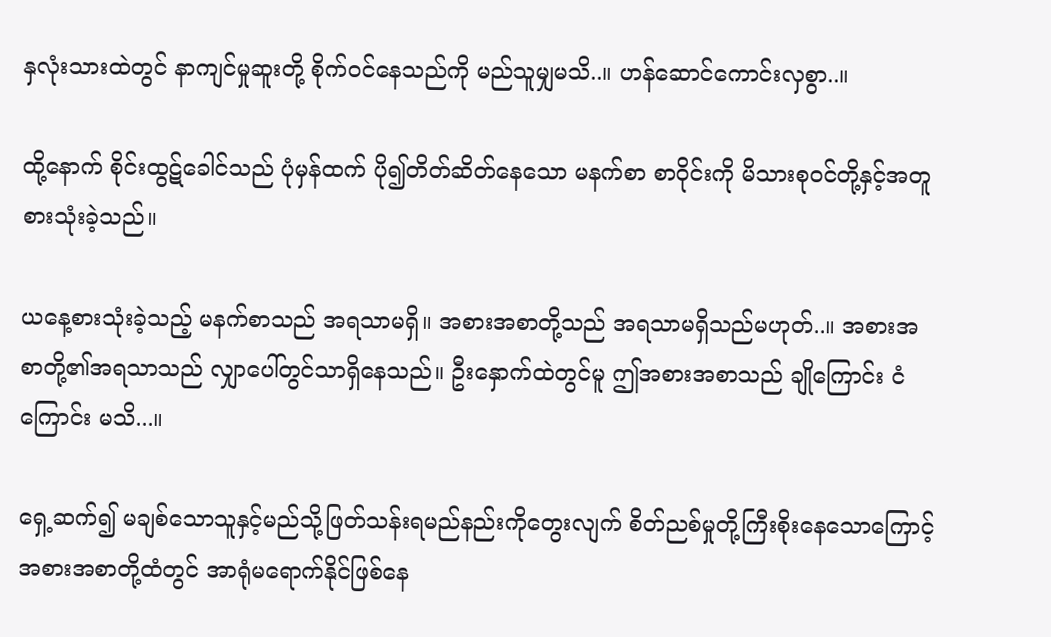နှလုံးသားထဲတွင် နာကျင်မှုဆူးတို့ စိုက်၀င်နေသည်ကို မည်သူမျှမသိ..။ ဟန်ဆောင်ကောင်းလှစွာ..။

ထို့နောက် စိုင်းထွဋ်ခေါင်သည် ပုံမှန်ထက် ပို၍တိတ်ဆိတ်နေသော မနက်စာ စာဝိုင်းကို မိသားစု၀င်တို့နှင့်အတူ စားသုံးခဲ့သည်။

ယနေ့စားသုံးခဲ့သည့် မနက်စာသည် အရသာမရှိ။ အစားအစာတို့သည် အရသာမရှိသည်မဟုတ်..။ အစားအစာတို့၏အရသာသည် လျှာပေါ်တွင်သာရှိနေသည်။ ဦးနှောက်ထဲတွင်မူ ဤအစားအစာသည် ချိုကြောင်း ငံကြောင်း မသိ...။

ရှေ့ဆက်၍ မချစ်သောသူနှင့်မည်သို့ဖြတ်သန်းရမည်နည်းကိုတွေးလျက် စိတ်ညစ်မှုတို့ကြီးစိုးနေ‌သောကြောင့် အစားအစာတို့ထံတွင် အာရုံမရောက်နိုင်ဖြစ်နေ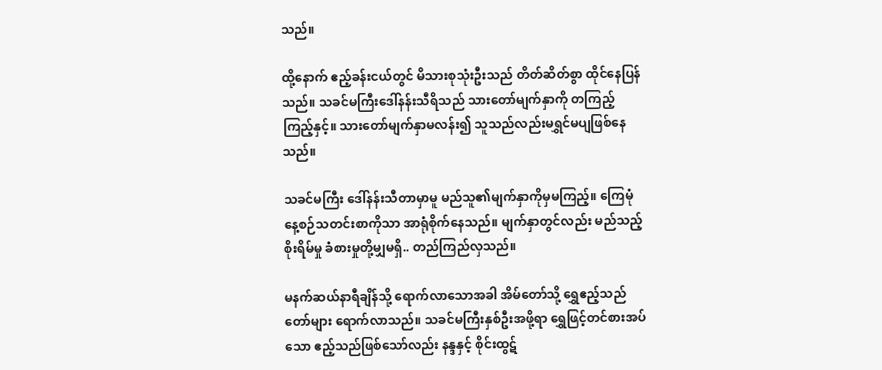သည်။

ထို့နောက် ဧည့်ခန်းငယ်တွင် မိသားစုသုံးဦးသည် တိတ်ဆိတ်စွာ ထိုင်နေပြန်သည်။ သခင်မကြီးဒေါ်နန်းသီရိသည် သားတော်မျက်နှာကို တကြည့်ကြည့်နှင့်။ သားတော်မျက်နှာမလန်း၍ သူသည်လည်းမရွှင်မပျဖြစ်နေသည်။

သခင်မကြီး ဒေါ်နန်းသီတာမှာမူ မည်သူ၏မျက်နှာကိုမှမကြည့်။ ကြေမုံနေ့စဉ်သတင်းစာကိုသာ အာရုံစိုက်နေသည်။ မျက်နှာတွင်လည်း မည်သည့်စိုးရိမ်မှု ခံစားမှုတို့မျှမရှိ.. တည်ကြည်လှသည်။

မနက်ဆယ်နာရီချိန်သို့ ရောက်လာသောအခါ အိမ်တော်သို့ ရွှေဧည့်သည်တော်များ ရောက်လာသည်။ သခင်မကြီးနှစ်ဦးအဖို့ရာ ရွှေဖြင့်တင်စားအပ်သော ဧည့်သည်ဖြစ်သော်လည်း နန္ဒနှင့် စိုင်းထွဋ်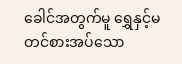ခေါင်အတွက်မူ ရွှေနှင့်မတင်စားအပ်သော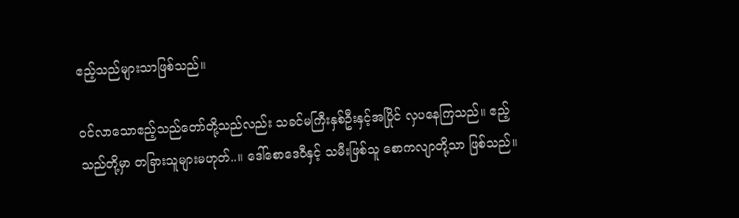ဧည့်သည်များသာဖြစ်သည်။

၀င်လာသောဧည့်သည်တော်တို့သည်လည်း သခင်မကြီးနှစ်ဦးနှင့်အပြိုင် လှပနေကြသည်။ ဧည့်သည်တို့မှာ တခြားသူများမဟုတ်..။ ဒေါ်စောဒေဝီနှင့် သမီးဖြစ်သူ စောကလျာတို့သာ ဖြစ်သည်။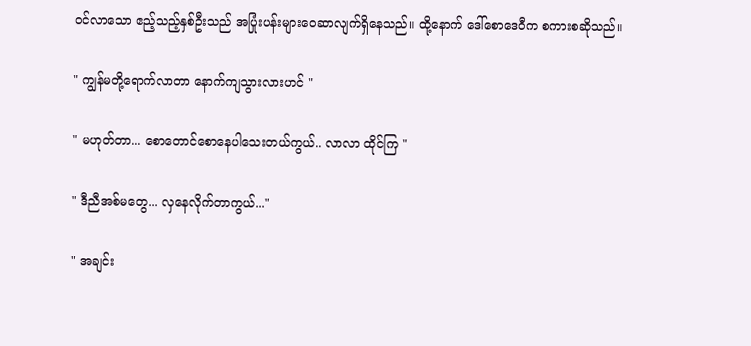၀င်လာသော ဧည့်သည့်နှစ်ဦးသည် အပြုံးပန်းများဝေဆာလျက်ရှိနေသည်။ ထို့နောက် ဒေါ်စောဒေဝီက စကားစဆိုသည်။

" ကျွန်မတို့ရောက်လာတာ နောက်ကျသွားလားဟင် "

" မဟုတ်တာ... စောတောင်စောနေပါသေးတယ်ကွယ်.. လာလာ ထိုင်ကြ "

" ဒီညီအစ်မတွေ... လှနေလိုက်တာကွယ်..."

" အချင်း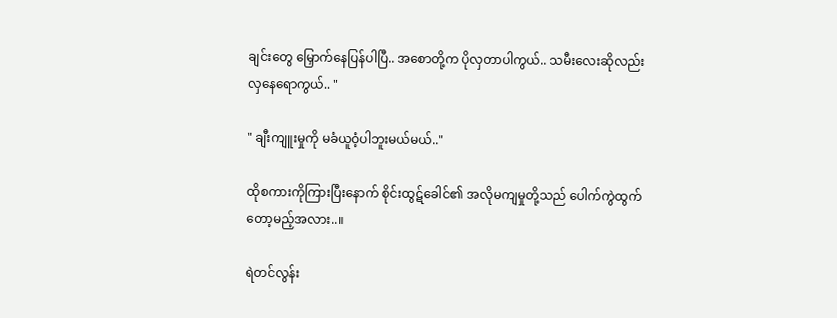ချင်းတွေ မြှောက်နေပြန်ပါပြီ.. အစောတို့က ပိုလှတာပါကွယ်.. သမီးလေးဆိုလည်း လှနေရောကွယ်.. "

" ချီးကျူးမှုကို မခံယူဝံ့ပါဘူးမယ်မယ်.."

ထိုစကားကိုကြားပြီးနောက် စိုင်းထွဋ်ခေါင်၏ အလိုမကျမှုတို့သည် ပေါက်ကွဲထွက်တော့မည့်အလား..။

ရဲတင်လွန်း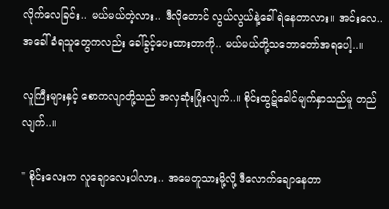လိုက်လေခြင်း.. မယ်မယ်တဲ့လား.. ဒီလိုတောင် လွယ်လွယ်နဲ့ခေါ်ရဲနေတာလား။ အင်း‌လေ.. အခေါ်ခံရသူတွေကလည်း ခေါ်ခွင့်ပေးထားတာကို.. မယ်မယ်တို့သဘော‌တော်အရပေါ့..။

လူကြီးများနှင့် စောကလျာတို့သည် အလှဆုံးပြုံးလျက်..။ စိုင်းထွဋ်ခေါင်မျက်နှာသည်မူ တည်လျက်..။

" စိုင်း‌လေးက လူချောလေးပါလား.. အမေတူသားမို့လို့ ‌ဒီလောက်ချောနေတာ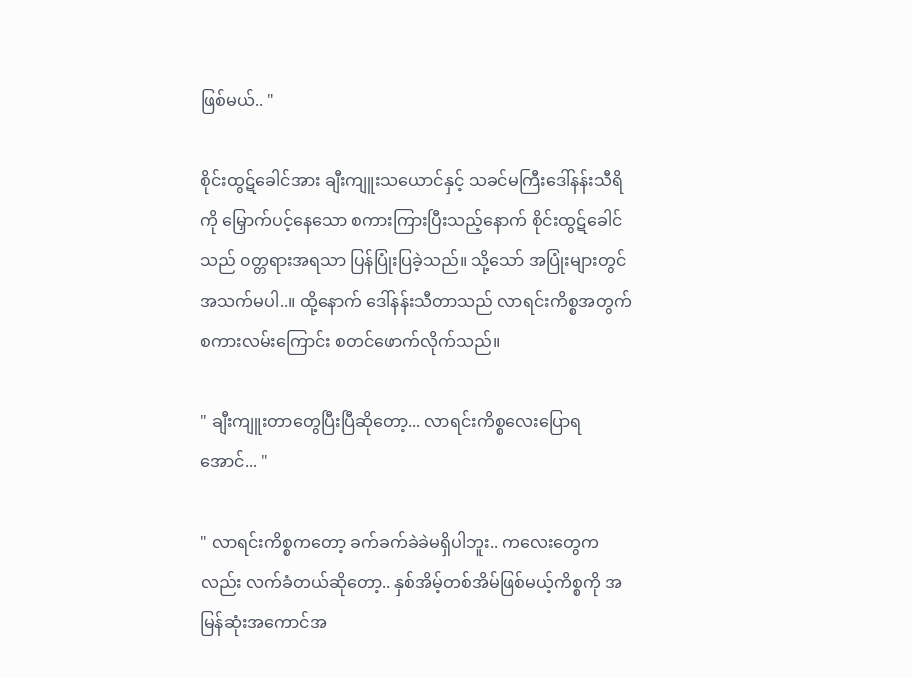ဖြစ်မယ်.. "

စိုင်းထွဋ်ခေါင်အား ချီးကျူးသယောင်နှင့် သခင်မကြီးဒေါ်နန်းသီရိကို မြှောက်ပင့်နေသော စကားကြားပြီးသည့်နောက် စိုင်းထွဋ်ခေါင်သည် ၀တ္တရားအရသာ ပြန်ပြုံးပြခဲ့သည်။ သို့သော် အပြုံးများတွင် အသက်မပါ..။ ထို့နောက် ဒေါ်နန်းသီတာသည် လာရင်းကိစ္စအတွက် စကားလမ်းကြောင်း စတင်ဖောက်လိုက်သည်။

" ချီးကျူးတာတွေပြီးပြီဆိုတော့... လာရင်းကိစ္စလေးပြောရအောင်... "

" လာရင်းကိစ္စကတော့ ခက်ခက်ခဲခဲမရှိပါဘူး.. ကလေးတွေကလည်း လက်ခံတယ်ဆိုတော့.. နှစ်အိမ့်တစ်အိမ်ဖြစ်မယ့်ကိစ္စကို အမြန်ဆုံးအကောင်အ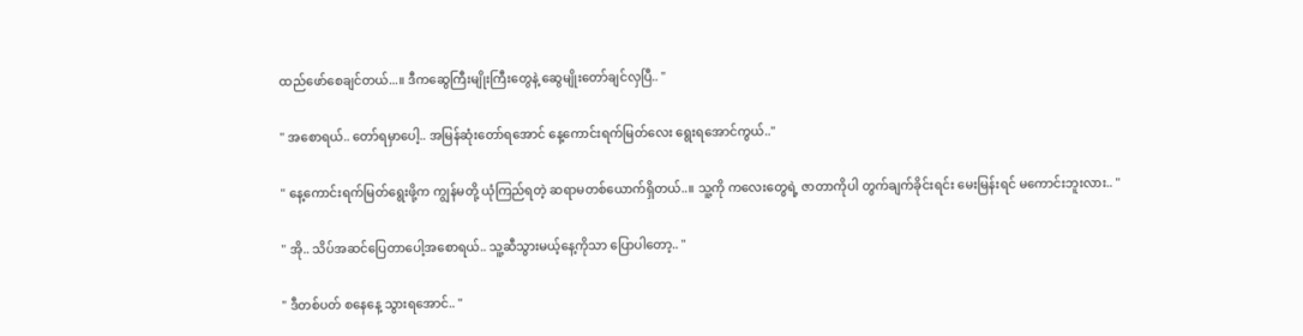ထည်ဖော်စေချင်တယ်...။ ဒီကဆွေကြီးမျိုးကြီးတွေနဲ့ ဆွေမျိုးတော်ချင်လှပြီ.. "

" အစောရယ်.. တော်ရမှာပေါ့.. အမြန်ဆုံးတော်ရအောင် နေ့ကောင်းရက်မြတ်လေး ရွေးရအောင်ကွယ်.."

" နေ့ကောင်းရက်မြတ်ရွေးဖို့က ကျွန်မတို့ ယုံကြည်ရတဲ့ ဆရာမတစ်ယောက်ရှိတယ်..။ သူ့ကို ကလေးတွေရဲ့ ဇာတာကိုပါ တွက်ချက်ခိုင်းရင်း မေးမြန်းရင် မကောင်းဘူးလား.. "

" အို.. သိပ်အဆင်ပြေတာပေါ့အစောရယ်.. သူ့ဆီသွားမယ့်နေ့ကိုသာ ပြောပါတော့.. "

" ဒီတစ်ပတ် စနေနေ့ သွား‌ရအောင်.. "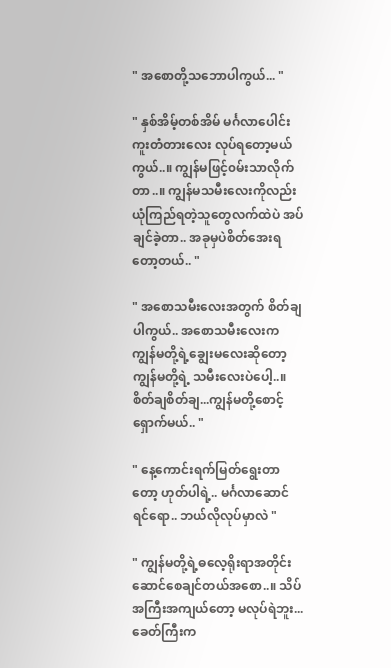" အစောတို့သဘောပါကွယ်... "

" နှစ်အိမ့်တစ်အိမ် မင်္ဂလာပေါင်းကူးတံတားလေး လုပ်ရတော့မယ်ကွယ်..။ ကျွန်မဖြင့်၀မ်းသာလိုက်တာ..။ ကျွန်မသမီးလေးကိုလည်း ယုံကြည်ရတဲ့သူတွေလက်ထဲပဲ အပ်ချင်ခဲ့တာ.. အခုမှပဲစိတ်အေးရတော့တယ်.. "

" အစောသမီးလေးအတွက် စိတ်ချပါကွယ်.. အစောသမီးလေးက ကျွန်မတို့ရဲ့ချွေးမလေးဆိုတော့ ကျွန်မတို့ရဲ့ သမီးလေးပဲပေါ့..။ စိတ်ချစိတ်ချ...ကျွန်မတို့စောင့်ရှောက်မယ်.. "

" နေ့ကောင်းရက်မြတ်ရွေးတာတော့ ဟုတ်ပါရဲ့.. မင်္ဂလာဆောင်ရင်ရော.. ဘယ်လိုလုပ်မှာလဲ "

" ကျွန်မတို့ရဲ့ဓလေ့ရိုးရာအတိုင်း ဆောင်စေချင်တယ်အစော..။ သိပ်အကြီးအကျယ်တော့ မလုပ်ရဲဘူး... ခေတ်ကြီးက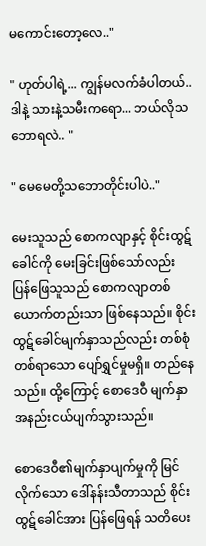မကောင်းတော့လေ.."

" ဟုတ်ပါရဲ့... ကျွန်မလက်ခံပါတယ်.. ဒါနဲ့ သားနဲ့သမီးကရော... ဘယ်လိုသဘောရလဲ.. "

" မေမေတို့သဘောတိုင်းပါပဲ.."

မေးသူသည် စောကလျာနှင့် စိုင်းထွဋ်ခေါင်ကို မေးခြင်းဖြစ်သော်လည်း ပြန်‌ဖြေသူသည် စောကလျာတစ်ယောက်တည်းသာ ဖြစ်နေသည်။ စိုင်းထွဋ်ခေါင်မျက်နှာသည်လည်း တစ်စုံတစ်ရာသော ပျော်ရွှင်မှုမရှိ။ တည်နေသည်။ ထို့ကြောင့် စောဒေဝီ မျက်နှာအနည်းငယ်ပျက်သွားသည်။

စောဒေဝီ၏မျက်နှာပျက်မှုကို မြင်လိုက်သော ဒေါ်နန်းသီတာသည် စိုင်းထွဋ်ခေါင်အား ပြန်ဖြေရန် သတိပေး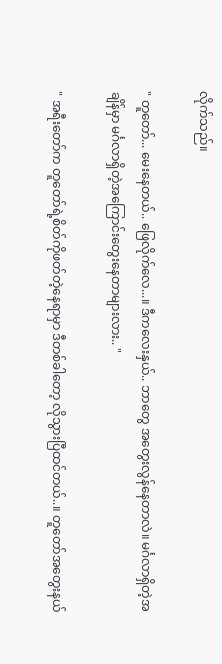လိုက်သည်။

" တူတော်... မေးနေတယ်.. ဖြေလိုက်လေ...။ ဒီကလေးနှယ်.. ဘာတွေ အတွေးလွန်နေတာလဲ။ မင်္ဂလာရှိတဲ့အချိန်မှာ မင်္ဂလာရှိတဲ့အကြောင်းတွေးနေတာများလား.. "

" အရီးတော်က တူတော်ရဲ့စိတ်ကိုဖတ်တဲ့နေရာမှာ ဒီတစ်ခါတော့ လိုသွားပြီထင်တယ်..။ တူတော်အတွေးနယ်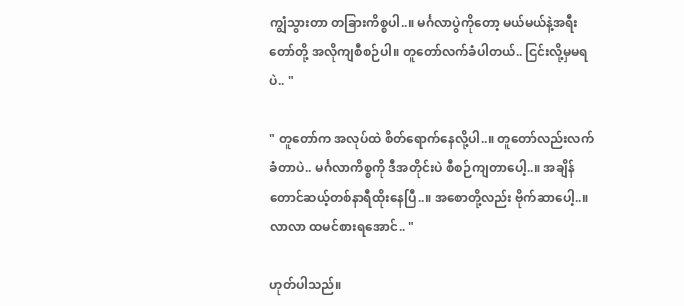ကျွံသွားတာ တခြားကိစ္စပါ..။ မင်္ဂလာပွဲကိုတော့ မယ်မယ်နဲ့အရီးတော်တို့ အလိုကျစီစဉ်ပါ။ တူတော်လက်ခံပါတယ်.. ငြင်းလို့မှမရပဲ.. "

" တူတော်က အလုပ်ထဲ စိတ်ရောက်နေလို့ပါ..။ တူတော်လည်းလက်ခံတာပဲ.. မင်္ဂလာကိစ္စကို ဒီအတိုင်းပဲ စီစဉ်ကျတာပေါ့..။ အချိန်တောင်ဆယ့်တစ်နာရီထိုးနေပြီ..။ အစောတို့လည်း ဗိုက်ဆာပေါ့..။ လာလာ ထမင်စားရအောင်.. "

ဟုတ်ပါသည်။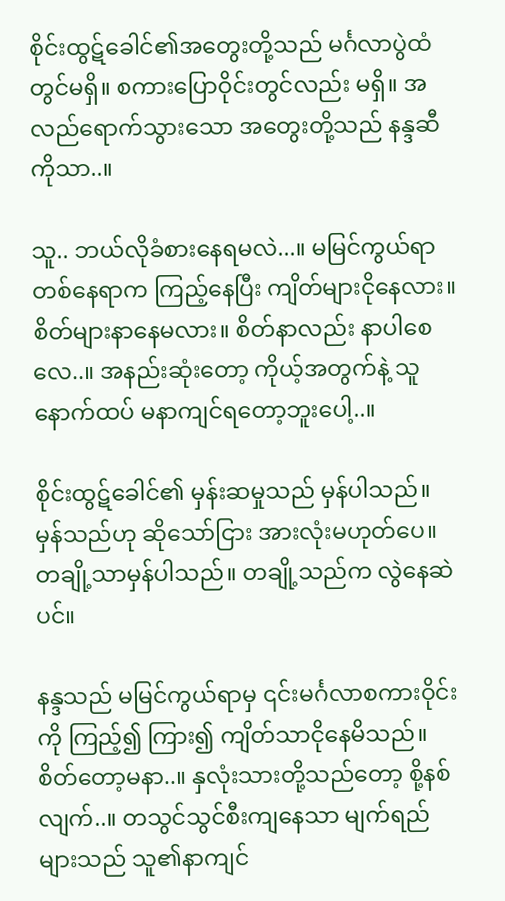စိုင်းထွဋ်ခေါင်၏အတွေးတို့သည် မင်္ဂလာပွဲထံတွင်မရှိ။ စကားပြောဝိုင်းတွင်လည်း မရှိ။ အလည်ရောက်သွားသော အတွေးတို့သည် နန္ဒဆီကိုသာ..။

သူ.. ဘယ်လိုခံစားနေရမလဲ...။ မမြင်ကွယ်ရာ တစ်နေရာက ကြည့်နေပြီး ကျိတ်များငိုနေလား။ စိတ်များနာနေမလား။ စိတ်နာလည်း နာပါစေလေ..။ အနည်းဆုံးတော့ ကိုယ့်အတွက်နဲ့ သူနောက်ထပ် မနာကျင်ရတော့ဘူးပေါ့..။

စိုင်းထွဋ်ခေါင်၏ မှန်းဆမှုသည် မှန်ပါသည်။ မှန်သည်ဟု ဆိုသော်ငြား အားလုံးမဟုတ်ပေ။ တချို့သာမှန်ပါသည်။ တချို့သည်က လွဲနေဆဲပင်။

နန္ဒသည် မမြင်ကွယ်ရာမှ ၎င်းမင်္ဂလာစကားဝိုင်းကို ကြည့်၍ ကြား၍ ကျိတ်သာငိုနေမိသည်။ စိတ်တော့မနာ..။ နှလုံးသားတို့သည်တော့ စို့နစ်လျက်..။ တသွင်သွင်စီးကျနေသာ မျက်ရည်များသည် သူ၏နာကျင်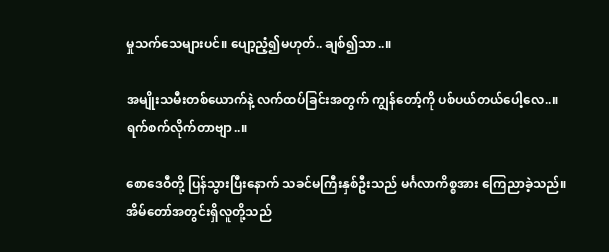မှုသက်သေများပင်။ ပျော့ညံ့၍မဟုတ်.. ချစ်၍သာ..။

အမျိုးသမီးတစ်ယောက်နဲ့ လက်ထပ်ခြင်းအတွက် ကျွန်တော့်ကို ပစ်ပယ်တယ်ပေါ့လေ..။ ရက်စက်လိုက်တာဗျာ..။

စောဒေဝီတို့ ပြန်သွားပြီးနောက် သခင်မကြီးနှစ်ဦးသည် မင်္ဂလာကိစ္စအား ကြေညာခဲ့သည်။ အိမ်တော်အတွင်းရှိလူတို့သည်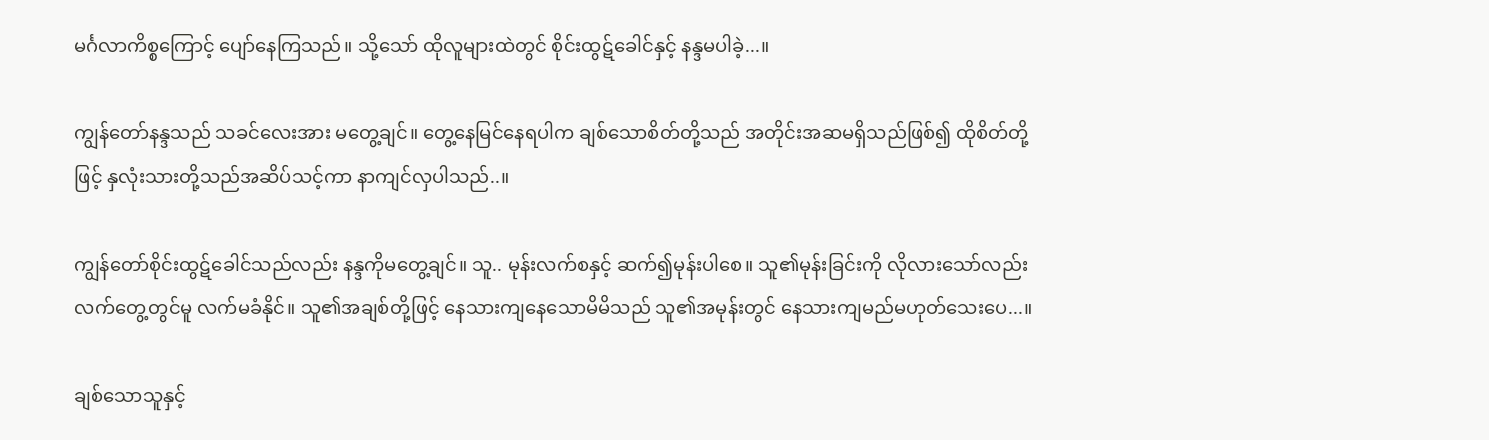မင်္ဂလာကိစ္စကြောင့် ပျော်နေကြသည်။ သို့သော် ထိုလူများထဲတွင် စိုင်းထွဋ်ခေါင်နှင့် နန္ဒမပါခဲ့...။

ကျွန်တော်နန္ဒသည် သခင်လေးအား မတွေ့ချင်။ တွေ့နေမြင်နေရပါက ချစ်သောစိတ်တို့သည် အတိုင်းအဆမရှိသည်ဖြစ်၍ ထိုစိတ်တို့ဖြင့် နှလုံးသားတို့သည်အဆိပ်သင့်ကာ နာကျင်လှပါသည်..။

ကျွန်တော်စိုင်းထွဋ်ခေါင်သည်လည်း နန္ဒကိုမတွေ့ချင်။ သူ.. မုန်းလက်စနှင့် ဆက်၍မုန်းပါစေ။ သူ၏မုန်းခြင်းကို လိုလားသော်လည်း လက်တွေ့တွင်မူ လက်မခံနိုင်။ သူ၏အချစ်တို့ဖြင့် နေသားကျနေသောမိမိသည် သူ၏အမုန်းတွင် နေသားကျမည်မဟုတ်သေးပေ...။

ချစ်သောသူနှင့်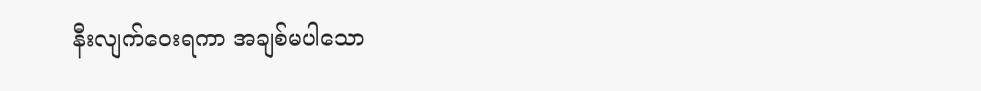နီးလျက်ဝေးရကာ အချစ်မပါသော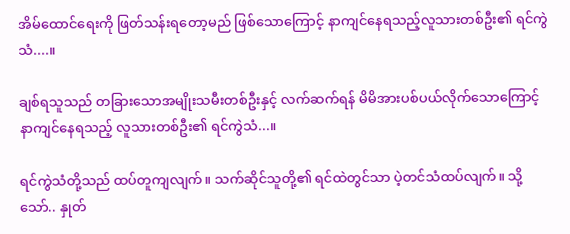အိမ်ထောင်ရေးကို ဖြတ်သန်းရတော့မည် ဖြစ်သောကြောင့် နာကျင်နေရသည့်လူသားတစ်ဦး၏ ရင်ကွဲသံ....။

ချစ်ရသူသည် တခြားသောအမျိုးသမီးတစ်ဦးနှင့် လက်ဆက်ရန် မိမိအားပစ်ပယ်လိုက်သောကြောင့် နာကျင်နေရသည့် လူသားတစ်ဦး၏ ရင်ကွဲသံ...။

ရင်ကွဲသံတို့သည် ထပ်တူကျလျက်။ သက်ဆိုင်သူတို့၏ ရင်ထဲတွင်သာ ပဲ့တင်သံထပ်လျက်။ သို့သော်.. နှုတ်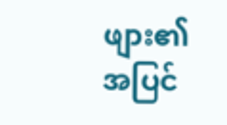ဖျား၏ အပြင်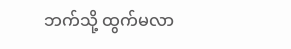ဘက်သို့ ထွက်မလာ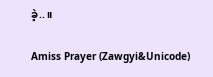ခဲ့..။

Amiss Prayer (Zawgyi&Unicode)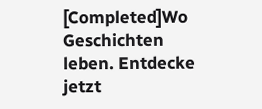[Completed]Wo Geschichten leben. Entdecke jetzt